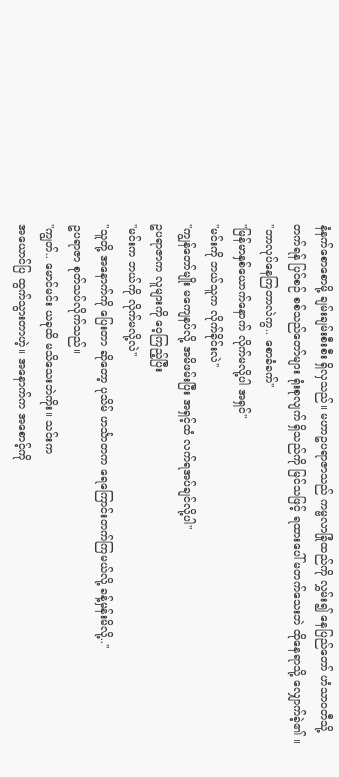နံနက်စောစောမို့ ချမ်းချမ်းစီးစီး ရှိလှသည်။ မဟာဥပရာဇာသည် ကမ္ဗလာခြုံထည်ကို လွှမ်း၍ နေပြည်တော် ဟံသာဝတီသို့ တက်ရန် ပြင်စဉ် စစ်သည်တော်များ ရုံးစုလျက် ရှိသည်ကို မြင်သဖြင့် ရထားပေါ် မတက်သေးဘဲ ထိုနေရာသို့ လျှောက်ခဲ့၏ ။
"ဘာလုပ်နေကြတာလဲကွ.. စောခံခက်"
"မြန်မာနှစ်ယောက်နောက် လိုက်မလို့ပါ အရှင်"
"မင်းကို ဘယ်သူက လိုက်ခိုင်းလဲ"
"ကျွန်တော်မျိုး မကျေနပ်လို့ အမိဖမ်းပြီး အရှင့်ထံ လက်ရအပ်ချင်လို့ပါ"
ဥပရာဇာက လူများကို ဝေ့ကြည့်ပြီး
"မင်းက ဘယ်ကို လိုက်မလို့လဲ"
"သူတို့ အနောက်ကို ပြေးတာ ဆိုတော့ ပုသိမ် ဟင်္သာတက ရေကြောင်းတက်ကြမယ်လို့ ခန့်မှန်းမိလို့.."
ဥပရာဇာ စုတ်သပ်လိုက်သည်။
"ကျွတ်.. မောင်မင်း ယခုထိ မသိသေးဘဲကိုး။ သင်းက
အယောင်ပြ ထွက်သွားတာဟဲ့။ အနောက်က အစောင့်ကို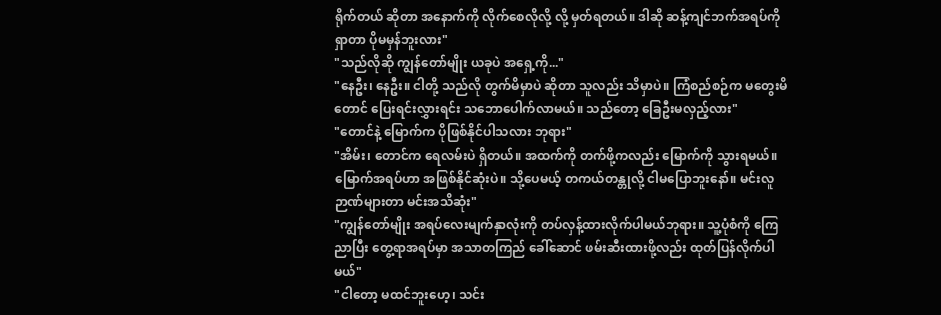ရိုက်တယ် ဆိုတာ အနောက်ကို လိုက်စေလိုလို့ လို့ မှတ်ရတယ်။ ဒါဆို ဆန့်ကျင်ဘက်အရပ်ကို ရှာတာ ပိုမမှန်ဘူးလား"
"သည်လိုဆို ကျွန်တော်မျိုး ယခုပဲ အရှေ့ကို..."
"နေဦး၊ နေဦး။ ငါတို့ သည်လို တွက်မိမှာပဲ ဆိုတာ သူလည်း သိမှာပဲ။ ကြံစည်စဉ်က မတွေးမိတောင် ပြေးရင်းလွှားရင်း သဘောပေါက်လာမယ်။ သည်တော့ ခြေဦးမလှည့်လား"
"တောင်နဲ့ မြောက်က ပိုဖြစ်နိုင်ပါသလား ဘုရား"
"အိမ်း၊ တောင်က ရေလမ်းပဲ ရှိတယ်။ အထက်ကို တက်ဖို့ကလည်း မြောက်ကို သွားရမယ်။ မြောက်အရပ်ဟာ အဖြစ်နိုင်ဆုံးပဲ။ သို့ပေမယ့် တကယ်တန္တုလို့ ငါမပြောဘူးနော်။ မင်းလူဉာဏ်များတာ မင်းအသိဆုံး"
"ကျွန်တော်မျိုး အရပ်လေးမျက်နှာလုံးကို တပ်လှန့်ထားလိုက်ပါမယ်ဘုရား။ သူ့ပုံစံကို ကြေညာပြီး တွေ့ရာအရပ်မှာ အသာတကြည် ခေါ်ဆောင် ဖမ်းဆီးထားဖို့လည်း ထုတ်ပြန်လိုက်ပါမယ်"
"ငါတော့ မထင်ဘူးဟေ့၊ သင်း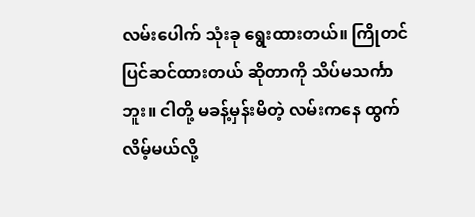လမ်းပေါက် သုံးခု ရွေးထားတယ်။ ကြိုတင်ပြင်ဆင်ထားတယ် ဆိုတာကို သိပ်မသင်္ကာဘူး။ ငါတို့ မခန့်မှန်းမိတဲ့ လမ်းကနေ ထွက်လိမ့်မယ်လို့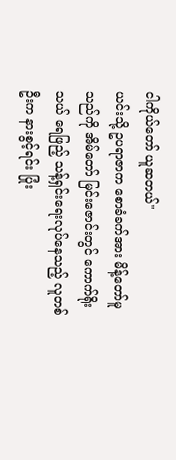ငါကိုယ်တော် ယူဆတယ်"
ယင်းသို့ ဥပရာဇာက စောခံခက်အား မိန့်တော်မူသည်ကို အိမ်တော် မြင်းဇောင်းတွင် ကောက်ရိုးသယ် ရေဖြည့် သန့်ရှင်းရေးလုပ်နေသည့် လူတစ်ဦးက နားစွင့်ရင်း ပြုံး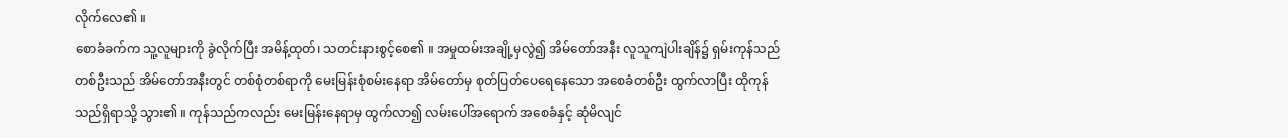လိုက်လေ၏ ။
စောခံခက်က သူ့လူများကို ခွဲလိုက်ပြီး အမိန့်ထုတ်၊ သတင်းနားစွင့်စေ၏ ။ အမှုထမ်းအချို့မှလွဲ၍ အိမ်တော်အနီး လူသူကျဲပါးချိန်၌ ရှမ်းကုန်သည်တစ်ဦးသည် အိမ်တော်အနီးတွင် တစ်စုံတစ်ရာကို မေးမြန်းစုံစမ်းနေရာ အိမ်တော်မှ စုတ်ပြတ်ပေရေနေသော အစေခံတစ်ဦး ထွက်လာပြီး ထိုကုန်သည်ရှိရာသို့ သွား၏ ။ ကုန်သည်ကလည်း မေးမြန်းနေရာမှ ထွက်လာ၍ လမ်းပေါ်အရောက် အစေခံနှင့် ဆုံမိလျင်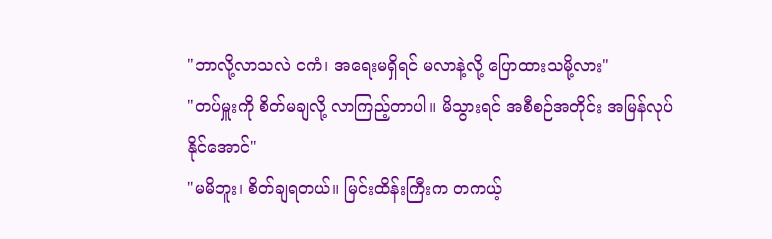"ဘာလို့လာသလဲ ငကံ၊ အရေးမရှိရင် မလာနဲ့လို့ ပြောထားသမို့လား"
"တပ်မှူးကို စိတ်မချလို့ လာကြည့်တာပါ။ မိသွားရင် အစီစဉ်အတိုင်း အမြန်လုပ်နိုင်အောင်"
"မမိဘူး၊ စိတ်ချရတယ်။ မြင်းထိန်းကြီးက တကယ့်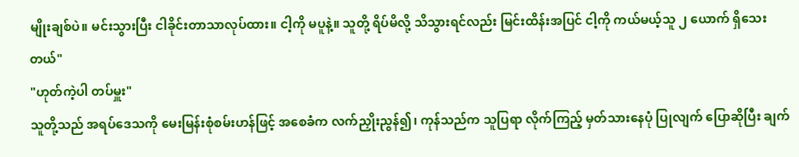မျိုးချစ်ပဲ။ မင်းသွားပြီး ငါခိုင်းတာသာလုပ်ထား။ ငါ့ကို မပူနဲ့။ သူတို့ ရိပ်မိလို့ သိသွားရင်လည်း မြင်းထိန်းအပြင် ငါ့ကို ကယ်မယ့်သူ ၂ ယောက် ရှိသေးတယ်"
"ဟုတ်ကဲ့ပါ တပ်မှူး"
သူတို့သည် အရပ်ဒေသကို မေးမြန်းစုံစမ်းဟန်ဖြင့် အစေခံက လက်ညှိုးညွန်၍၊ ကုန်သည်က သူပြရာ လိုက်ကြည့် မှတ်သားနေပုံ ပြုလျက် ပြောဆိုပြီး ချက်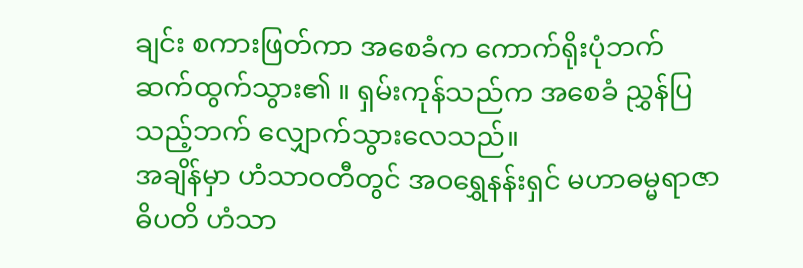ချင်း စကားဖြတ်ကာ အစေခံက ကောက်ရိုးပုံဘက် ဆက်ထွက်သွား၏ ။ ရှမ်းကုန်သည်က အစေခံ ညွှန်ပြသည့်ဘက် လျှောက်သွားလေသည်။
အချိန်မှာ ဟံသာဝတီတွင် အဝရွှေနန်းရှင် မဟာဓမ္မရာဇာဓိပတိ ဟံသာ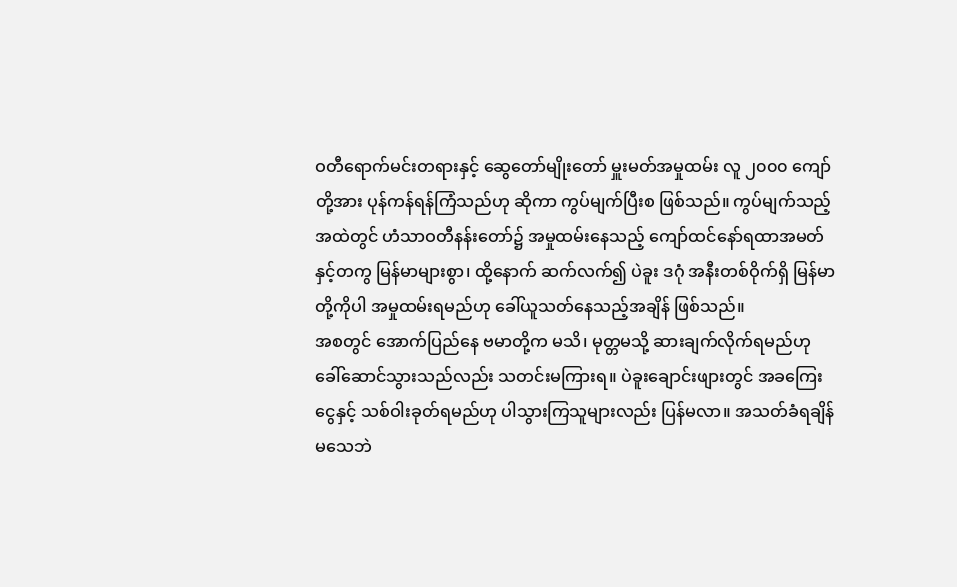ဝတီရောက်မင်းတရားနှင့် ဆွေတော်မျိုးတော် မှူးမတ်အမှုထမ်း လူ ၂၀၀၀ ကျော်တို့အား ပုန်ကန်ရန်ကြံသည်ဟု ဆိုကာ ကွပ်မျက်ပြီးစ ဖြစ်သည်။ ကွပ်မျက်သည့် အထဲတွင် ဟံသာဝတီနန်းတော်၌ အမှုထမ်းနေသည့် ကျော်ထင်နော်ရထာအမတ်နှင့်တကွ မြန်မာများစွာ၊ ထို့နောက် ဆက်လက်၍ ပဲခူး ဒဂုံ အနီးတစ်ဝိုက်ရှိ မြန်မာတို့ကိုပါ အမှုထမ်းရမည်ဟု ခေါ်ယူသတ်နေသည့်အချိန် ဖြစ်သည်။
အစတွင် အောက်ပြည်နေ ဗမာတို့က မသိ၊ မုတ္တမသို့ ဆားချက်လိုက်ရမည်ဟု ခေါ်ဆောင်သွားသည်လည်း သတင်းမကြားရ။ ပဲခူးချောင်းဖျားတွင် အခကြေးငွေနှင့် သစ်ဝါးခုတ်ရမည်ဟု ပါသွားကြသူများလည်း ပြန်မလာ။ အသတ်ခံရချိန် မသေဘဲ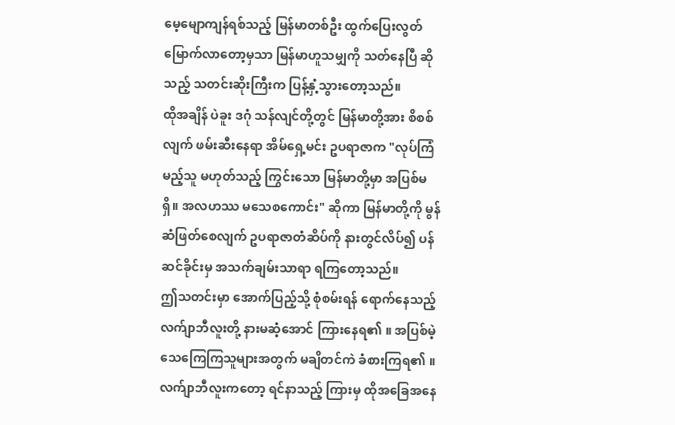မေ့မျောကျန်ရစ်သည့် မြန်မာတစ်ဦး ထွက်ပြေးလွတ်မြောက်လာတော့မှသာ မြန်မာဟူသမျှကို သတ်နေပြီ ဆိုသည့် သတင်းဆိုးကြီးက ပြန့်နှံ့သွားတော့သည်။
ထိုအချိန် ပဲခူး ဒဂုံ သန်လျင်တို့တွင် မြန်မာတို့အား စိစစ်လျက် ဖမ်းဆီးနေရာ အိမ်ရှေ့မင်း ဥပရာဇာက "လုပ်ကြံမည့်သူ မဟုတ်သည့် ကြွင်းသော မြန်မာတို့မှာ အပြစ်မရှိ။ အလဟဿ မသေစကောင်း" ဆိုကာ မြန်မာတို့ကို မွန်ဆံဖြတ်စေလျက် ဥပရာဇာတံဆိပ်ကို နားတွင်လိပ်၍ ပန်ဆင်ခိုင်းမှ အသက်ချမ်းသာရာ ရကြတော့သည်။
ဤသတင်းမှာ အောက်ပြည့်သို့ စုံစမ်းရန် ရောက်နေသည့် လက်ျာဘီလူးတို့ နားမဆံ့အောင် ကြားနေရ၏ ။ အပြစ်မဲ့ သေကြေကြသူများအတွက် မချိတင်ကဲ ခံစားကြရ၏ ။ လက်ျာဘီလူးကတော့ ရင်နာသည့် ကြားမှ ထိုအခြေအနေ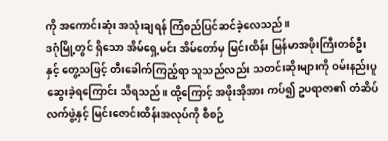ကို အကောင်းဆုံး အသုံးချရန် ကြံစည်ပြင်ဆင်ခဲ့လေသည်။
ဒဂုံမြို့တွင် ရှိသော အိမ်ရှေ့မင်း အိမ်တော်မှ မြင်းထိန်း မြန်မာအဖိုးကြီးတစ်ဦးနှင့် တွေ့သဖြင့် တီးခေါက်ကြည့်ရာ သူသည်လည်း သတင်းဆိုးများကို ဝမ်းနည်းပူဆွေးခဲ့ရကြောင်း သိရသည်။ ထို့ကြောင့် အဖိုးအိုအား ကပ်၍ ဥပရာဇာ၏ တံဆိပ်လက်ဖွဲ့နှင့် မြင်းဇောင်းထိန်းအလုပ်ကို စီစဉ်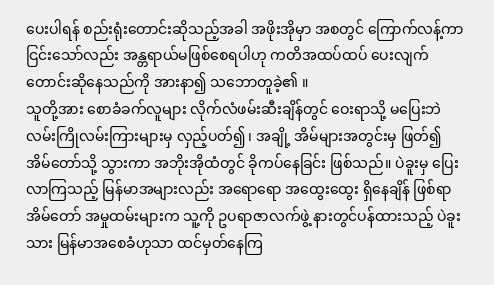ပေးပါရန် စည်းရုံးတောင်းဆိုသည့်အခါ အဖိုးအိုမှာ အစတွင် ကြောက်လန့်ကာ ငြင်းသော်လည်း အန္တရာယ်မဖြစ်စေရပါဟု ကတိအထပ်ထပ် ပေးလျက် တောင်းဆိုနေသည်ကို အားနာ၍ သဘောတူခဲ့၏ ။
သူတို့အား စောခံခက်လူများ လိုက်လံဖမ်းဆီးချိန်တွင် ဝေးရာသို့ မပြေးဘဲ လမ်းကြိုလမ်းကြားများမှ လှည့်ပတ်၍၊ အချို့ အိမ်များအတွင်းမှ ဖြတ်၍ အိမ်တော်သို့ သွားကာ အဘိုးအိုထံတွင် ခိုကပ်နေခြင်း ဖြစ်သည်။ ပဲခူးမှ ပြေးလာကြသည့် မြန်မာအများလည်း အရောရော အထွေးထွေး ရှိနေချိန် ဖြစ်ရာ အိမ်တော် အမှုထမ်းများက သူ့ကို ဥပရာဇာလက်ဖွဲ့ နားတွင်ပန်ထားသည့် ပဲခူးသား မြန်မာအစေခံဟုသာ ထင်မှတ်နေကြ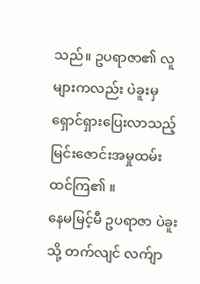သည်။ ဥပရာဇာ၏ လူများကလည်း ပဲခူးမှ ရှောင်ရှားပြေးလာသည့် မြင်းဇောင်းအမှုထမ်း ထင်ကြ၏ ။
နေမမြင့်မီ ဥပရာဇာ ပဲခူးသို့ တက်လျင် လက်ျာ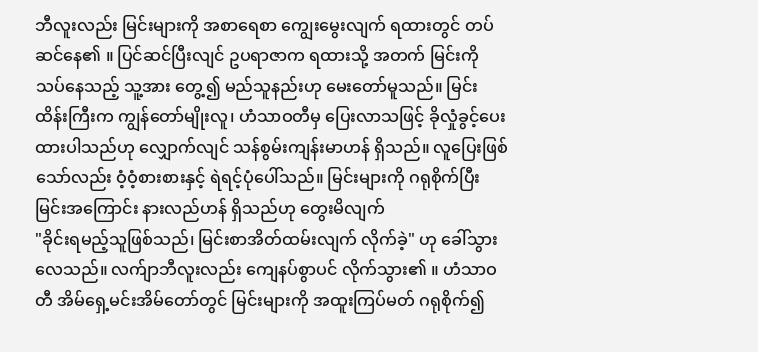ဘီလူးလည်း မြင်းများကို အစာရေစာ ကျွေးမွေးလျက် ရထားတွင် တပ်ဆင်နေ၏ ။ ပြင်ဆင်ပြီးလျင် ဥပရာဇာက ရထားသို့ အတက် မြင်းကို သပ်နေသည့် သူ့အား တွေ့၍ မည်သူနည်းဟု မေးတော်မူသည်။ မြင်းထိန်းကြီးက ကျွန်တော်မျိုးလူ၊ ဟံသာဝတီမှ ပြေးလာသဖြင့် ခိုလှုံခွင့်ပေးထားပါသည်ဟု လျှောက်လျင် သန်စွမ်းကျန်းမာဟန် ရှိသည်။ လူပြေးဖြစ်သော်လည်း ဝံ့ဝံ့စားစားနှင့် ရဲရင့်ပုံပေါ်သည်။ မြင်းများကို ဂရုစိုက်ပြီး မြင်းအကြောင်း နားလည်ဟန် ရှိသည်ဟု တွေးမိလျက်
"ခိုင်းရမည့်သူဖြစ်သည်၊ မြင်းစာအိတ်ထမ်းလျက် လိုက်ခဲ့" ဟု ခေါ်သွားလေသည်။ လက်ျာဘီလူးလည်း ကျေနပ်စွာပင် လိုက်သွား၏ ။ ဟံသာဝတီ အိမ်ရှေ့မင်းအိမ်တော်တွင် မြင်းများကို အထူးကြပ်မတ် ဂရုစိုက်၍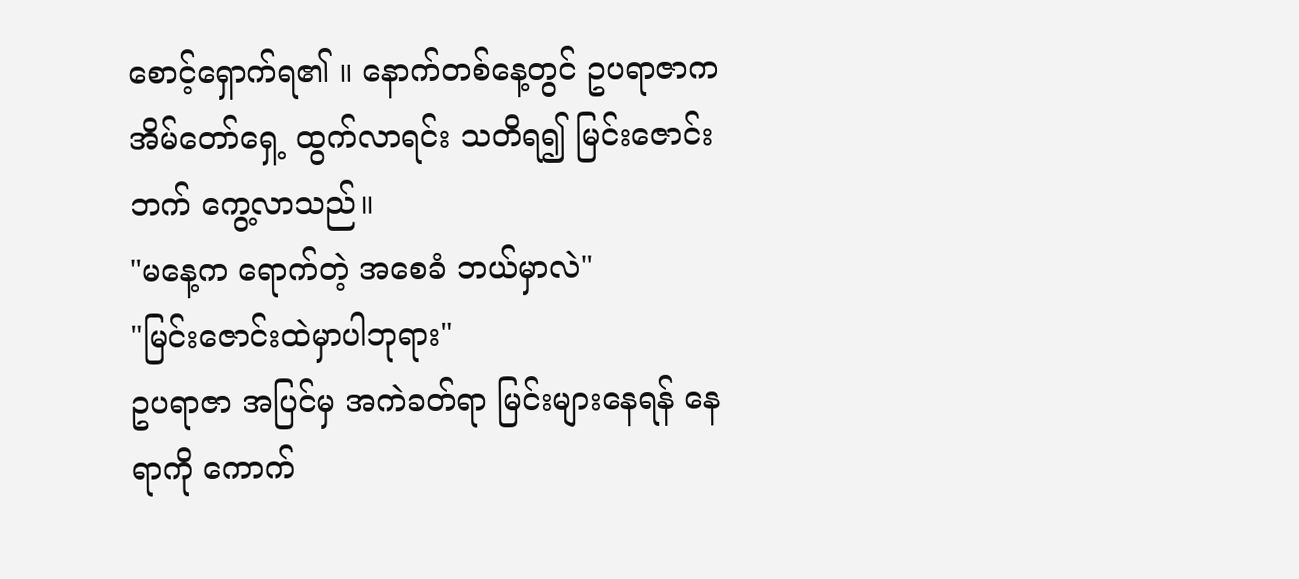စောင့်ရှောက်ရ၏ ။ နောက်တစ်နေ့တွင် ဥပရာဇာက အိမ်တော်ရှေ့ ထွက်လာရင်း သတိရ၍ မြင်းဇောင်းဘက် ကွေ့လာသည်။
"မနေ့က ရောက်တဲ့ အစေခံ ဘယ်မှာလဲ"
"မြင်းဇောင်းထဲမှာပါဘုရား"
ဥပရာဇာ အပြင်မှ အကဲခတ်ရာ မြင်းများနေရန် နေရာကို ကောက်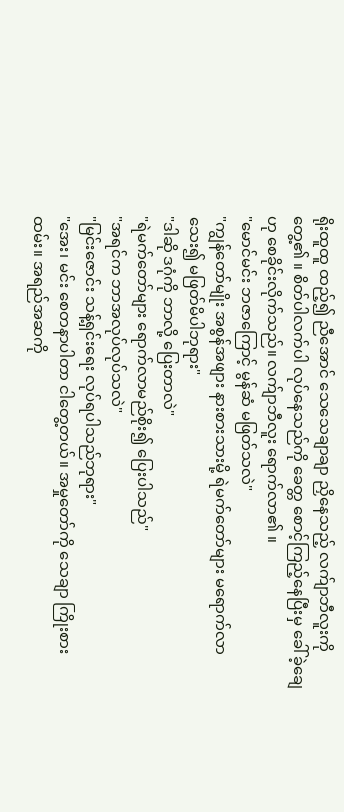ရိုးထူထူ ထည့်၍ ညီအောင် သေသေချာချာ ညှိနေသည့် လက်ျာဘီလူးကို တွေ့၏ ။ စိတ်ပါလက်ပါ လုပ်နေသည်ကို ခေတ္တ စောင့်ကြည့်နေပြီးမှ ခေါ်ခဲ့ချေ ဟု စေခိုင်းလိုက်သည်။ လက်ျာဘီလူး ရောက်လာ၏ ။
"မောင်မင်း ဘဇာကြောင့် မွန်ဆံ မဖြတ်သလဲ"
"ကျွန်တော်မျိုး အစွန်အဖျား နားစားသားမို့ ရဲမက်တော်များ မရောက်လာသေး၍ မဖြတ်မိပါဘုရား"
"ဒါဆို ဒဂုံကို ဘာလို့ ပြေးတာလဲ"
"ရဲမက်တော်များ ရောက်လာမည်စိုး၍ ပြေးပါသည်"
"အရင်က ဘာအလုပ်လုပ်သလဲ"
"မြင်းဇောင်း သန့်ရှင်းရေး လုပ်ရပါသည်ဘုရား"
"အေး၊ မင်း စေတနာပါတာ ငါတွေ့တယ်။ အမှုတော်ကို သေချာ ကြိုးစားထမ်း။ အရည်အဆကို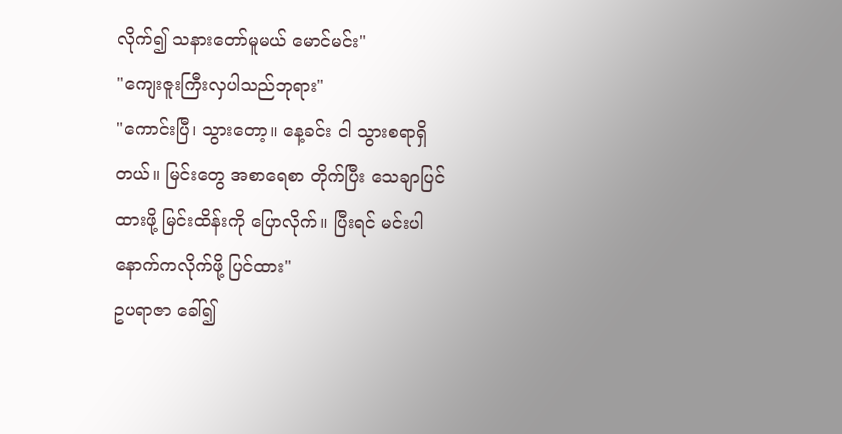လိုက်၍ သနားတော်မူမယ် မောင်မင်း"
"ကျေးဇူးကြီးလှပါသည်ဘုရား"
"ကောင်းပြီ၊ သွားတော့။ နေ့ခင်း ငါ သွားစရာရှိတယ်။ မြင်းတွေ အစာရေစာ တိုက်ပြီး သေချာပြင်ထားဖို့ မြင်းထိန်းကို ပြောလိုက်။ ပြီးရင် မင်းပါ နောက်ကလိုက်ဖို့ ပြင်ထား"
ဥပရာဇာ ခေါ်၍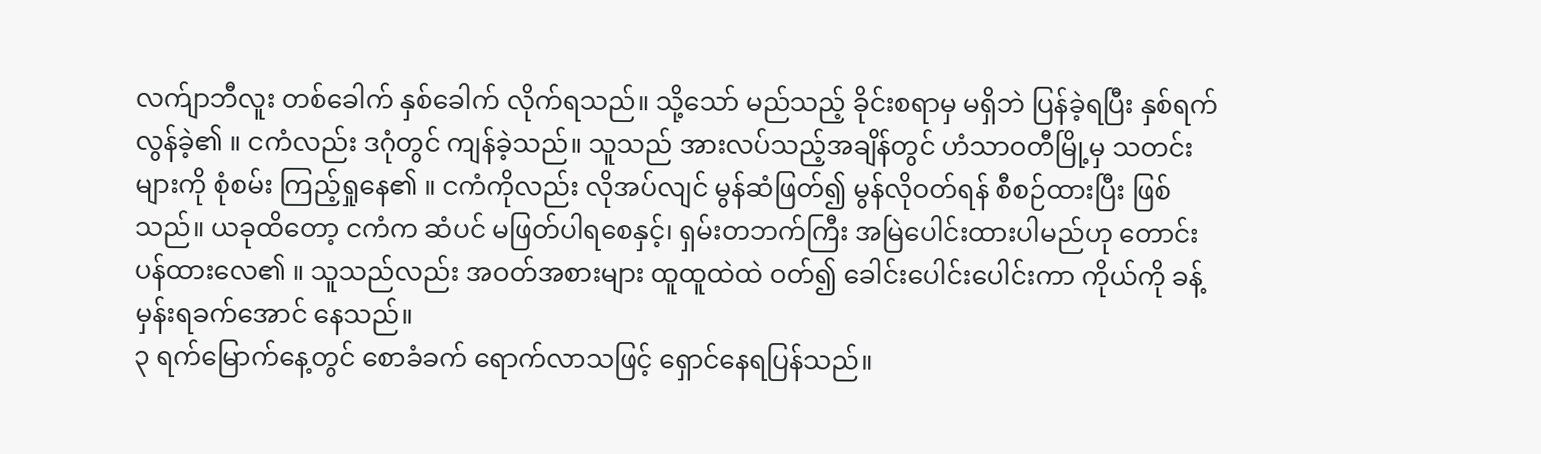လက်ျာဘီလူး တစ်ခေါက် နှစ်ခေါက် လိုက်ရသည်။ သို့သော် မည်သည့် ခိုင်းစရာမှ မရှိဘဲ ပြန်ခဲ့ရပြီး နှစ်ရက် လွန်ခဲ့၏ ။ ငကံလည်း ဒဂုံတွင် ကျန်ခဲ့သည်။ သူသည် အားလပ်သည့်အချိန်တွင် ဟံသာဝတီမြို့မှ သတင်းများကို စုံစမ်း ကြည့်ရှုနေ၏ ။ ငကံကိုလည်း လိုအပ်လျင် မွန်ဆံဖြတ်၍ မွန်လိုဝတ်ရန် စီစဉ်ထားပြီး ဖြစ်သည်။ ယခုထိတော့ ငကံက ဆံပင် မဖြတ်ပါရစေနှင့်၊ ရှမ်းတဘက်ကြီး အမြဲပေါင်းထားပါမည်ဟု တောင်းပန်ထားလေ၏ ။ သူသည်လည်း အဝတ်အစားများ ထူထူထဲထဲ ဝတ်၍ ခေါင်းပေါင်းပေါင်းကာ ကိုယ်ကို ခန့်မှန်းရခက်အောင် နေသည်။
၃ ရက်မြောက်နေ့တွင် စောခံခက် ရောက်လာသဖြင့် ရှောင်နေရပြန်သည်။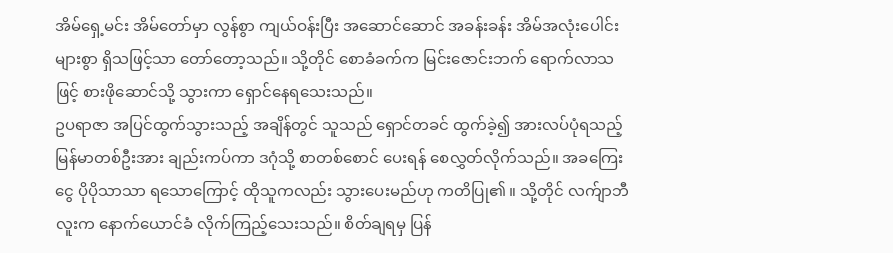အိမ်ရှေ့မင်း အိမ်တော်မှာ လွန်စွာ ကျယ်ဝန်းပြီး အဆောင်ဆောင် အခန်းခန်း အိမ်အလုံးပေါင်းများစွာ ရှိသဖြင့်သာ တော်တော့သည်။ သို့တိုင် စောခံခက်က မြင်းဇောင်းဘက် ရောက်လာသဖြင့် စားဖိုဆောင်သို့ သွားကာ ရှောင်နေရသေးသည်။
ဥပရာဇာ အပြင်ထွက်သွားသည့် အချိန်တွင် သူသည် ရှောင်တခင် ထွက်ခဲ့၍ အားလပ်ပုံရသည့် မြန်မာတစ်ဦးအား ချည်းကပ်ကာ ဒဂုံသို့ စာတစ်စောင် ပေးရန် စေလွှတ်လိုက်သည်။ အခကြေးငွေ ပိုပိုသာသာ ရသောကြောင့် ထိုသူကလည်း သွားပေးမည်ဟု ကတိပြု၏ ။ သို့တိုင် လက်ျာဘီလူးက နောက်ယောင်ခံ လိုက်ကြည့်သေးသည်။ စိတ်ချရမှ ပြန်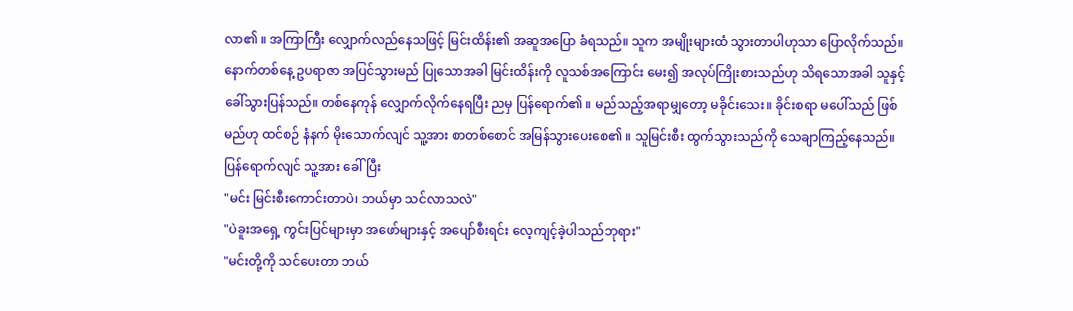လာ၏ ။ အကြာကြီး လျှောက်လည်နေသဖြင့် မြင်းထိန်း၏ အဆူအပြော ခံရသည်။ သူက အမျိုးများထံ သွားတာပါဟုသာ ပြောလိုက်သည်။
နောက်တစ်နေ့ ဥပရာဇာ အပြင်သွားမည် ပြုသောအခါ မြင်းထိန်းကို လူသစ်အကြောင်း မေး၍ အလုပ်ကြိုးစားသည်ဟု သိရသောအခါ သူနှင့် ခေါ်သွားပြန်သည်။ တစ်နေကုန် လျှောက်လိုက်နေရပြီး ညမှ ပြန်ရောက်၏ ။ မည်သည့်အရာမျှတော့ မခိုင်းသေး။ ခိုင်းစရာ မပေါ်သည် ဖြစ်မည်ဟု ထင်စဉ် နံနက် မိုးသောက်လျင် သူ့အား စာတစ်စောင် အမြန်သွားပေးစေ၏ ။ သူမြင်းစီး ထွက်သွားသည်ကို သေချာကြည့်နေသည်။
ပြန်ရောက်လျင် သူ့အား ခေါ်ပြီး
"မင်း မြင်းစီးကောင်းတာပဲ၊ ဘယ်မှာ သင်လာသလဲ"
"ပဲခူးအရှေ့ ကွင်းပြင်များမှာ အဖော်များနှင့် အပျော်စီးရင်း လေ့ကျင့်ခဲ့ပါသည်ဘုရား"
"မင်းတို့ကို သင်ပေးတာ ဘယ်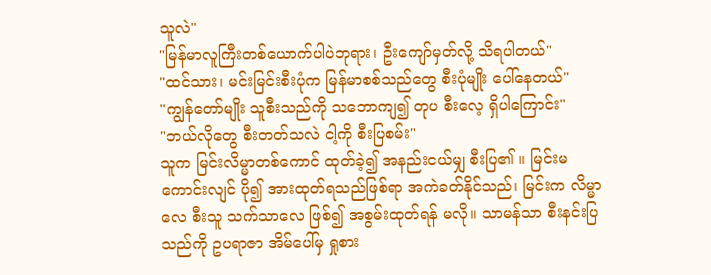သူလဲ"
"မြန်မာလူကြီးတစ်ယောက်ပါပဲဘုရား၊ ဦးကျော်မှတ်လို့ သိရပါတယ်"
"ထင်သား၊ မင်းမြင်းစီးပုံက မြန်မာစစ်သည်တွေ စီးပုံမျိုး ပေါ်နေတယ်"
"ကျွန်တော်မျိုး သူစီးသည်ကို သဘောကျ၍ တုပ စီးလေ့ ရှိပါကြောင်း"
"ဘယ်လိုတွေ စီးတတ်သလဲ ငါ့ကို စီးပြစမ်း"
သူက မြင်းလိမ္မာတစ်ကောင် ထုတ်ခဲ့၍ အနည်းငယ်မျှ စီးပြ၏ ။ မြင်းမကောင်းလျင် ပို၍ အားထုတ်ရသည်ဖြစ်ရာ အကဲခတ်နိုင်သည်၊ မြင်းက လိမ္မာလေ စီးသူ သက်သာလေ ဖြစ်၍ အစွမ်းထုတ်ရန် မလို။ သာမန်သာ စီးနင်းပြသည်ကို ဥပရာဇာ အိမ်ပေါ်မှ ရှုစား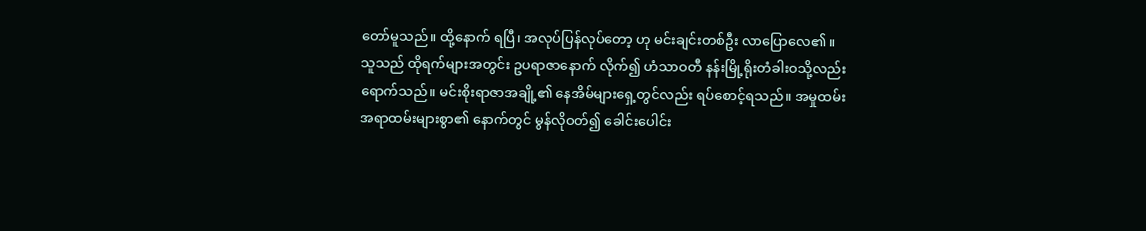တော်မူသည်။ ထို့နောက် ရပြီ၊ အလုပ်ပြန်လုပ်တော့ ဟု မင်းချင်းတစ်ဦး လာပြောလေ၏ ။
သူသည် ထိုရက်များအတွင်း ဥပရာဇာနောက် လိုက်၍ ဟံသာဝတီ နန်းမြို့ရိုးတံခါးဝသို့လည်း ရောက်သည်။ မင်းစိုးရာဇာအချို့၏ နေအိမ်များရှေ့တွင်လည်း ရပ်စောင့်ရသည်။ အမှုထမ်း အရာထမ်းများစွာ၏ နောက်တွင် မွန်လိုဝတ်၍ ခေါင်းပေါင်း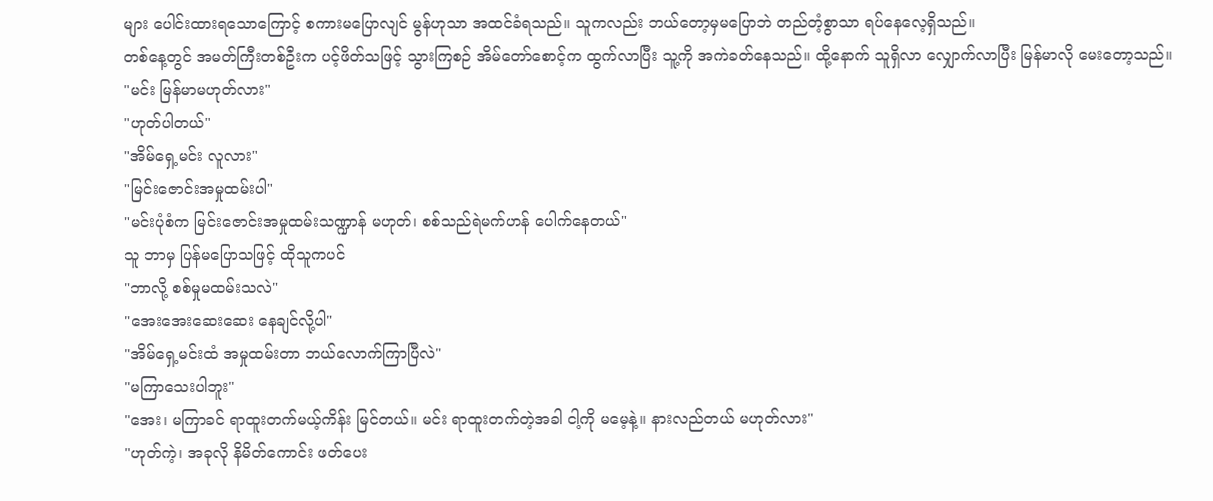များ ပေါင်းထားရသောကြောင့် စကားမပြောလျင် မွန်ဟုသာ အထင်ခံရသည်။ သူကလည်း ဘယ်တော့မှမပြောဘဲ တည်တံ့စွာသာ ရပ်နေလေ့ရှိသည်။
တစ်နေ့တွင် အမတ်ကြီးတစ်ဦးက ပင့်ဖိတ်သဖြင့် သွားကြစဉ် အိမ်တော်စောင့်က ထွက်လာပြီး သူ့ကို အကဲခတ်နေသည်။ ထို့နောက် သူရှိလာ လျှောက်လာပြီး မြန်မာလို မေးတော့သည်။
"မင်း မြန်မာမဟုတ်လား"
"ဟုတ်ပါတယ်"
"အိမ်ရှေ့မင်း လူလား"
"မြင်းဇောင်းအမှုထမ်းပါ"
"မင်းပုံစံက မြင်းဇောင်းအမှုထမ်းသဏ္ဍာန် မဟုတ်၊ စစ်သည်ရဲမက်ဟန် ပေါက်နေတယ်"
သူ ဘာမှ ပြန်မပြောသဖြင့် ထိုသူကပင်
"ဘာလို့ စစ်မှုမထမ်းသလဲ"
"အေးအေးဆေးဆေး နေချင်လို့ပါ"
"အိမ်ရှေ့မင်းထံ အမှုထမ်းတာ ဘယ်လောက်ကြာပြီလဲ"
"မကြာသေးပါဘူး"
"အေး၊ မကြာခင် ရာထူးတက်မယ့်ကိန်း မြင်တယ်။ မင်း ရာထူးတက်တဲ့အခါ ငါ့ကို မမေ့နဲ့။ နားလည်တယ် မဟုတ်လား"
"ဟုတ်ကဲ့၊ အခုလို နိမိတ်ကောင်း ဖတ်ပေး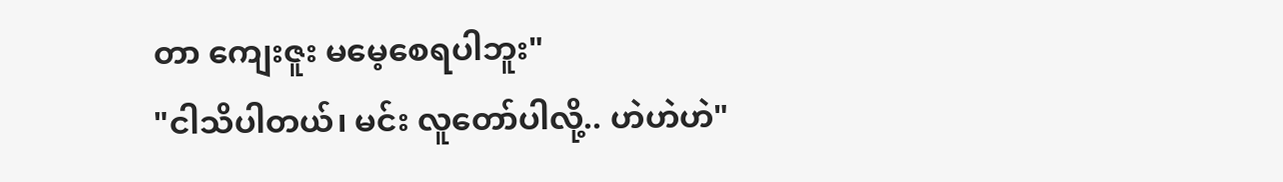တာ ကျေးဇူး မမေ့စေရပါဘူး"
"ငါသိပါတယ်၊ မင်း လူတော်ပါလို့.. ဟဲဟဲဟဲ"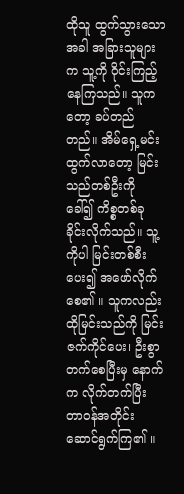ထိုသူ ထွက်သွားသောအခါ အခြားသူများက သူ့ကို ဝိုင်းကြည့်နေကြသည်။ သူကတော့ ခပ်တည်တည်။ အိမ်ရှေ့မင်း ထွက်လာတော့ မြင်းသည်တစ်ဦးကို ခေါ်၍ ကိစ္စတစ်ခု ခိုင်းလိုက်သည်။ သူ့ကိုပါ မြင်းတစ်စီးပေး၍ အဖော်လိုက်စေ၏ ။ သူကလည်း ထိုမြင်းသည်ကို မြင်းဇက်ကိုင်ပေး၊ ဦးစွာ တက်စေပြီးမှ နောက်က လိုက်တက်ပြီး တာဝန်အတိုင်း ဆောင်ရွက်ကြ၏ ။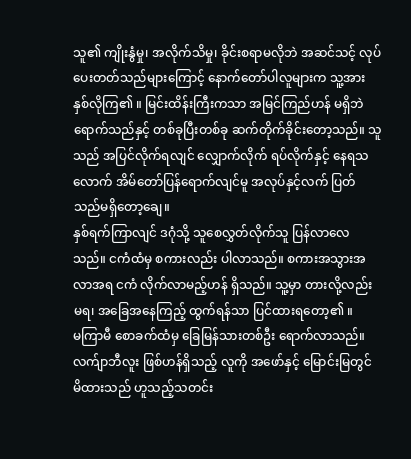သူ၏ ကျိုးနွံမှု၊ အလိုက်သိမှု၊ ခိုင်းစရာမလိုဘဲ အဆင်သင့် လုပ်ပေးတတ်သည်များကြောင့် နောက်တော်ပါလူများက သူ့အား နှစ်လိုကြ၏ ။ မြင်းထိန်းကြီးကသာ အမြင်ကြည်ဟန် မရှိဘဲ ရောက်သည်နှင့် တစ်ခုပြီးတစ်ခု ဆက်တိုက်ခိုင်းတော့သည်။ သူသည် အပြင်လိုက်ရလျင် လျှောက်လိုက် ရပ်လိုက်နှင့် နေရသလောက် အိမ်တော်ပြန်ရောက်လျင်မူ အလုပ်နှင့်လက် ပြတ်သည်မရှိတော့ချေ။
နှစ်ရက်ကြာလျင် ဒဂုံသို့ သူစေလွှတ်လိုက်သူ ပြန်လာလေသည်။ ငကံထံမှ စကားလည်း ပါလာသည်။ စကားအသွားအလာအရ ငကံ လိုက်လာမည့်ဟန် ရှိသည်။ သူ့မှာ တားလို့လည်း မရ၊ အခြေအနေကြည့် ထွက်ရန်သာ ပြင်ထားရတော့၏ ။
မကြာမီ စောခက်ထံမှ ခြေမြန်သားတစ်ဦး ရောက်လာသည်။ လက်ျာဘီလူး ဖြစ်ဟန်ရှိသည့် လူကို အဖော်နှင့် မြောင်းမြတွင် မိထားသည် ဟူသည့်သတင်း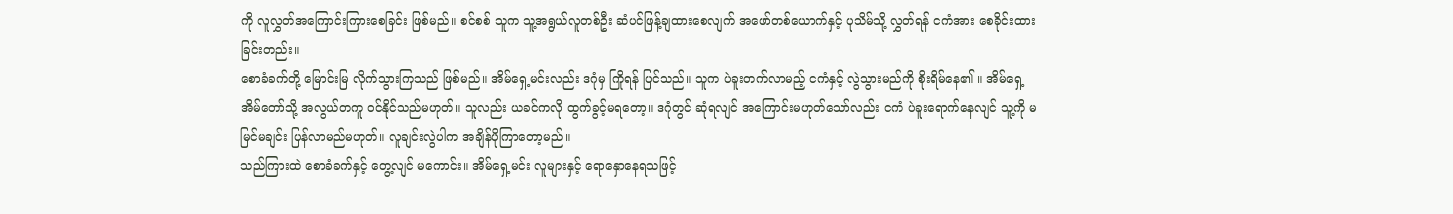ကို လူလွှတ်အကြောင်းကြားစေခြင်း ဖြစ်မည်။ စင်စစ် သူက သူ့အရွယ်လူတစ်ဦး ဆံပင်ဖြန့်ချထားစေလျက် အဖော်တစ်ယောက်နှင့် ပုသိမ်သို့ လွှတ်ရန် ငကံအား စေခိုင်းထားခြင်းတည်း။
စောခံခက်တို့ မြောင်းမြ လိုက်သွားကြသည် ဖြစ်မည်။ အိမ်ရှေ့မင်းလည်း ဒဂုံမှ ကြိုရန် ပြင်သည်။ သူက ပဲခူးတက်လာမည့် ငကံနှင့် လွဲသွားမည်ကို စိုးရိမ်နေ၏ ။ အိမ်ရှေ့အိမ်တော်သို့ အလွယ်တကူ ဝင်နိုင်သည်မဟုတ်။ သူလည်း ယခင်ကလို ထွက်ခွင့်မရတော့။ ဒဂုံတွင် ဆုံရလျင် အကြောင်းမဟုတ်သော်လည်း ငကံ ပဲခူးရောက်နေလျင် သူ့ကို မမြင်မချင်း ပြန်လာမည်မဟုတ်။ လူချင်းလွဲပါက အချိန်ပိုကြာတော့မည်။
သည်ကြားထဲ စောခံခက်နှင့် တွေ့လျင် မကောင်း။ အိမ်ရှေ့မင်း လူများနှင့် ရောနှောနေရသဖြင့်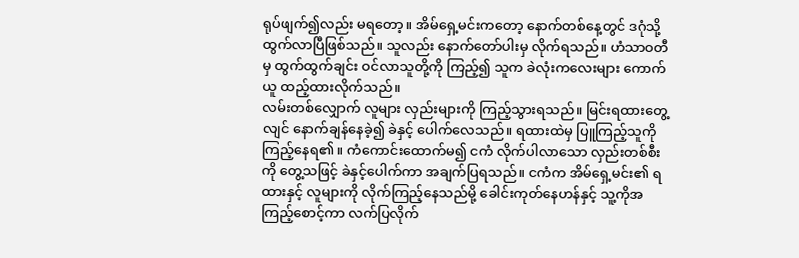ရုပ်ဖျက်၍လည်း မရတော့။ အိမ်ရှေ့မင်းကတော့ နောက်တစ်နေ့တွင် ဒဂုံသို့ ထွက်လာပြီဖြစ်သည်။ သူလည်း နောက်တော်ပါးမှ လိုက်ရသည်။ ဟံသာဝတီမှ ထွက်ထွက်ချင်း ဝင်လာသူတို့ကို ကြည့်၍ သူက ခဲလုံးကလေးများ ကောက်ယူ ထည့်ထားလိုက်သည်။
လမ်းတစ်လျှောက် လူများ လှည်းများကို ကြည့်သွားရသည်။ မြင်းရထားတွေ့လျင် နောက်ချန်နေခဲ့၍ ခဲနှင့် ပေါက်လေသည်။ ရထားထဲမှ ပြူကြည့်သူကို ကြည့်နေရ၏ ။ ကံကောင်းထောက်မ၍ ငကံ လိုက်ပါလာသော လှည်းတစ်စီးကို တွေ့သဖြင့် ခဲနှင့်ပေါက်ကာ အချက်ပြရသည်။ ငကံက အိမ်ရှေ့မင်း၏ ရထားနှင့် လူများကို လိုက်ကြည့်နေသည်မို့ ခေါင်းကုတ်နေဟန်နှင့် သူ့ကိုအကြည့်စောင့်ကာ လက်ပြလိုက်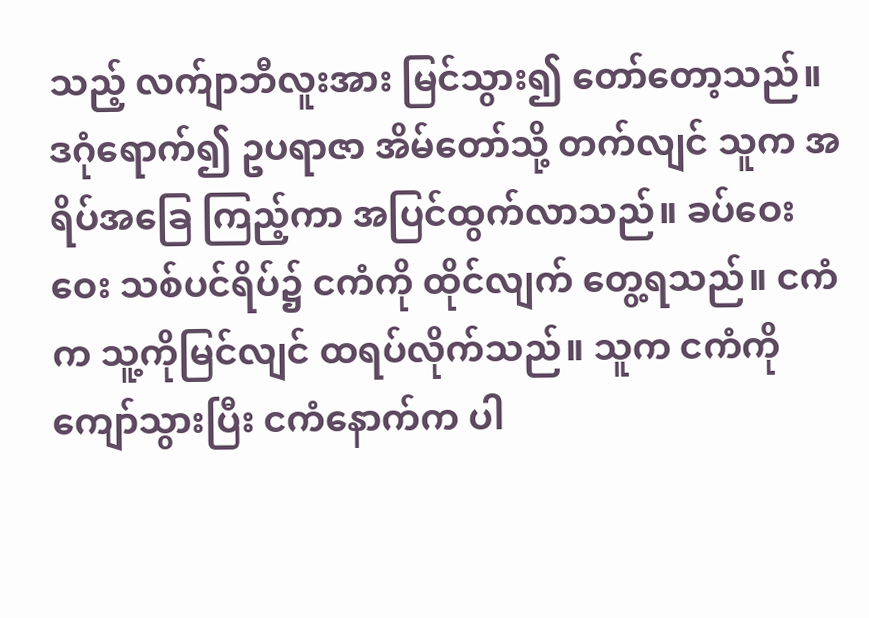သည့် လက်ျာဘီလူးအား မြင်သွား၍ တော်တော့သည်။
ဒဂုံရောက်၍ ဥပရာဇာ အိမ်တော်သို့ တက်လျင် သူက အရိပ်အခြေ ကြည့်ကာ အပြင်ထွက်လာသည်။ ခပ်ဝေးဝေး သစ်ပင်ရိပ်၌ ငကံကို ထိုင်လျက် တွေ့ရသည်။ ငကံက သူ့ကိုမြင်လျင် ထရပ်လိုက်သည်။ သူက ငကံကို ကျော်သွားပြီး ငကံနောက်က ပါ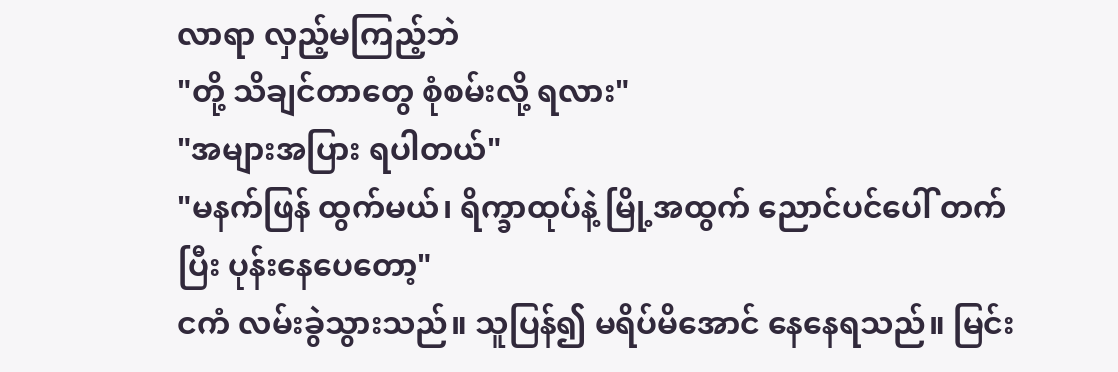လာရာ လှည့်မကြည့်ဘဲ
"တို့ သိချင်တာတွေ စုံစမ်းလို့ ရလား"
"အများအပြား ရပါတယ်"
"မနက်ဖြန် ထွက်မယ်၊ ရိက္ခာထုပ်နဲ့ မြို့အထွက် ညောင်ပင်ပေါ် တက်ပြီး ပုန်းနေပေတော့"
ငကံ လမ်းခွဲသွားသည်။ သူပြန်၍ မရိပ်မိအောင် နေနေရသည်။ မြင်း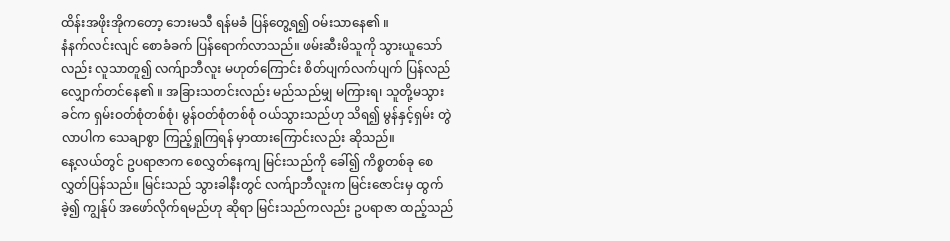ထိန်းအဖိုးအိုကတော့ ဘေးမသီ ရန်မခံ ပြန်တွေ့ရ၍ ဝမ်းသာနေ၏ ။
နံနက်လင်းလျင် စောခံခက် ပြန်ရောက်လာသည်။ ဖမ်းဆီးမိသူကို သွားယူသော်လည်း လူသာတူ၍ လက်ျာဘီလူး မဟုတ်ကြောင်း စိတ်ပျက်လက်ပျက် ပြန်လည် လျှောက်တင်နေ၏ ။ အခြားသတင်းလည်း မည်သည်မျှ မကြားရ၊ သူတို့မသွားခင်က ရှမ်းဝတ်စုံတစ်စုံ၊ မွန်ဝတ်စုံတစ်စုံ ဝယ်သွားသည်ဟု သိရ၍ မွန်နှင့်ရှမ်း တွဲလာပါက သေချာစွာ ကြည့်ရှုကြရန် မှာထားကြောင်းလည်း ဆိုသည်။
နေ့လယ်တွင် ဥပရာဇာက စေလွှတ်နေကျ မြင်းသည်ကို ခေါ်၍ ကိစ္စတစ်ခု စေလွှတ်ပြန်သည်။ မြင်းသည် သွားခါနီးတွင် လက်ျာဘီလူးက မြင်းဇောင်းမှ ထွက်ခဲ့၍ ကျွန်ုပ် အဖော်လိုက်ရမည်ဟု ဆိုရာ မြင်းသည်ကလည်း ဥပရာဇာ ထည့်သည်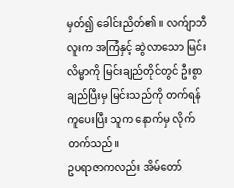မှတ်၍ ခေါင်းညိတ်၏ ။ လက်ျာဘီလူးက အကြံနှင့် ဆွဲလာသော မြင်းလိမ္မာကို မြင်းချည်တိုင်တွင် ဦးစွာ ချည်ပြီးမှ မြင်းသည်ကို တက်ရန် ကူပေးပြီး သူက နောက်မှ လိုက်တက်သည်။
ဥပရာဇာကလည်း အိမ်တော်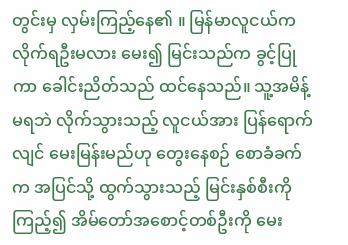တွင်းမှ လှမ်းကြည့်နေ၏ ။ မြန်မာလူငယ်က လိုက်ရဦးမလား မေး၍ မြင်းသည်က ခွင့်ပြုကာ ခေါင်းညိတ်သည် ထင်နေသည်။ သူ့အမိန့်မရဘဲ လိုက်သွားသည့် လူငယ်အား ပြန်ရောက်လျင် မေးမြန်းမည်ဟု တွေးနေစဉ် စောခံခက်က အပြင်သို့ ထွက်သွားသည့် မြင်းနှစ်စီးကို ကြည့်၍ အိမ်တော်အစောင့်တစ်ဦးကို မေး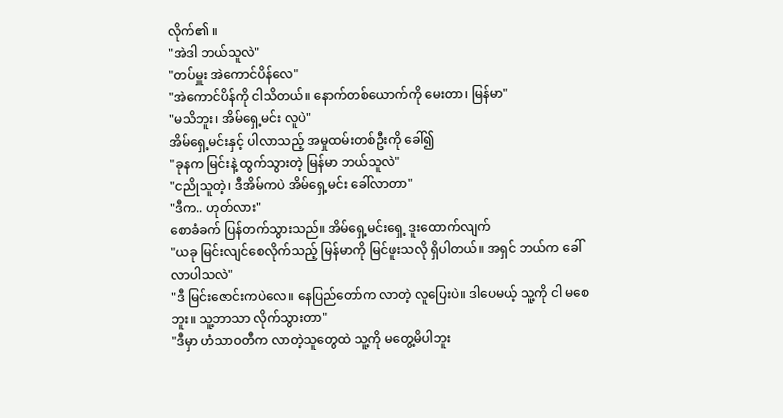လိုက်၏ ။
"အဲဒါ ဘယ်သူလဲ"
"တပ်မှူး အဲကောင်ပိန်လေ"
"အဲကောင်ပိန်ကို ငါသိတယ်။ နောက်တစ်ယောက်ကို မေးတာ၊ မြန်မာ"
"မသိဘူး၊ အိမ်ရှေ့မင်း လူပဲ"
အိမ်ရှေ့မင်းနှင့် ပါလာသည့် အမှုထမ်းတစ်ဦးကို ခေါ်၍
"ခုနက မြင်းနဲ့ ထွက်သွားတဲ့ မြန်မာ ဘယ်သူလဲ"
"ငညိုသူတဲ့၊ ဒီအိမ်ကပဲ အိမ်ရှေ့မင်း ခေါ်လာတာ"
"ဒီက.. ဟုတ်လား"
စောခံခက် ပြန်တက်သွားသည်။ အိမ်ရှေ့မင်းရှေ့ ဒူးထောက်လျက်
"ယခု မြင်းလျင်စေလိုက်သည့် မြန်မာကို မြင်ဖူးသလို ရှိပါတယ်။ အရှင် ဘယ်က ခေါ်လာပါသလဲ"
"ဒီ မြင်းဇောင်းကပဲလေ။ နေပြည်တော်က လာတဲ့ လူပြေးပဲ။ ဒါပေမယ့် သူ့ကို ငါ မစေဘူး။ သူ့ဘာသာ လိုက်သွားတာ"
"ဒီမှာ ဟံသာဝတီက လာတဲ့သူတွေထဲ သူ့ကို မတွေ့မိပါဘူး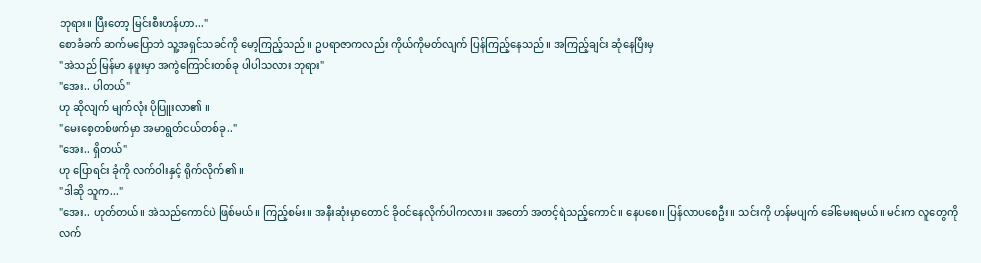ဘုရား။ ပြီးတော့ မြင်းစီးဟန်ဟာ..."
စောခံခက် ဆက်မပြောဘဲ သူ့အရှင်သခင်ကို မော့ကြည့်သည်။ ဥပရာဇာကလည်း ကိုယ်ကိုမတ်လျက် ပြန်ကြည့်နေသည်။ အကြည့်ချင်း ဆုံနေပြီးမှ
"အဲသည် မြန်မာ နဖူးမှာ အကွဲကြောင်းတစ်ခု ပါပါသလား ဘုရား"
"အေး.. ပါတယ်"
ဟု ဆိုလျက် မျက်လုံး ပိုပြူးလာ၏ ။
"မေးစေ့တစ်ဖက်မှာ အမာရွတ်ငယ်တစ်ခု.."
"အေး.. ရှိတယ်"
ဟု ပြောရင်း ခုံကို လက်ဝါးနှင့် ရိုက်လိုက်၏ ။
"ဒါဆို သူက..."
"အေး.. ဟုတ်တယ်။ အဲသည်ကောင်ပဲ ဖြစ်မယ်။ ကြည့်စမ်း။ အနီးဆုံးမှာတောင် ခိုဝင်နေလိုက်ပါကလား။ အတော် အတင့်ရဲသည့်ကောင်။ နေပစေ၊၊ ပြန်လာပစေဦး။ သင်းကို ဟန်မပျက် ခေါ်မေးရမယ်။ မင်းက လူတွေကို လက်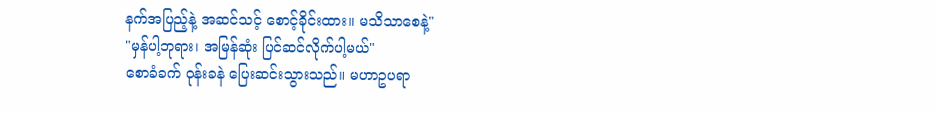နက်အပြည့်နဲ့ အဆင်သင့် စောင့်ခိုင်းထား။ မသိသာစေနဲ့"
"မှန်ပါ့ဘုရား၊ အမြန်ဆုံး ပြင်ဆင်လိုက်ပါ့မယ်"
စောခံခက် ဝုန်းခနဲ ပြေးဆင်းသွားသည်။ မဟာဥပရာ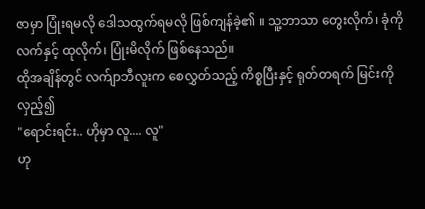ဇာမှာ ပြုံးရမလို ဒေါသထွက်ရမလို ဖြစ်ကျန်ခဲ့၏ ။ သူ့ဘာသာ တွေးလိုက်၊ ခုံကို လက်နှင့် ထုလိုက်၊ ပြုံးမိလိုက် ဖြစ်နေသည်။
ထိုအချိန်တွင် လက်ျာဘီလူးက စေလွှတ်သည့် ကိစ္စပြီးနှင့် ရုတ်တရက် မြင်းကို လှည့်၍
"ရောင်းရင်း.. ဟိုမှာ လူ.... လူ"
ဟု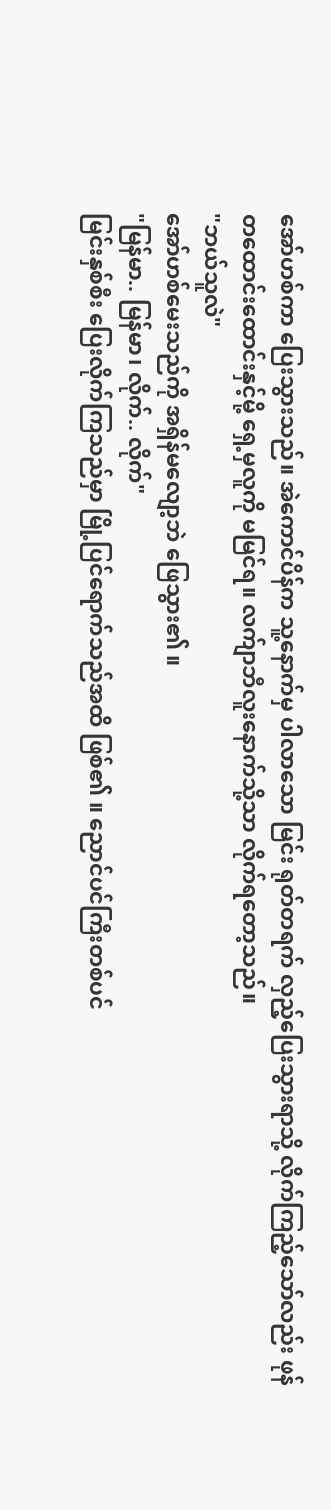အော်ဟစ်ကာ ပြေးသွားသည်။ အဲကောင်ပိန်က သူ့နောက်မှ ပါလာသော မြင်း ရုတ်တရက် လှည့်ပြေးသွားရာသို့ လိုက်ကြည့်သော်လည်း ဖုန်တထောင်းထောင်းနှင့်မို့ ရှေ့မှလူကို မမြင်ရ။ လက်ျာဘီလူးနောက်သို့သာ လိုက်ရတော့သည်။
"ဘယ်သူလဲ"
အော်ဟစ်မေးသည်ကို အရှိန်မလျော့ဘဲ ဖြေသွား၏ ။
"မြန်မာ.. မြန်မာ၊ လိုက်.. လိုက်"
မြင်းနှစ်စီး ပြေးလိုက်ကြသည်မှာ မြို့ပြင်ရောက်သည်အထိ ဖြစ်၏ ။ ညောင်ပင်ကြီးတစ်ပင်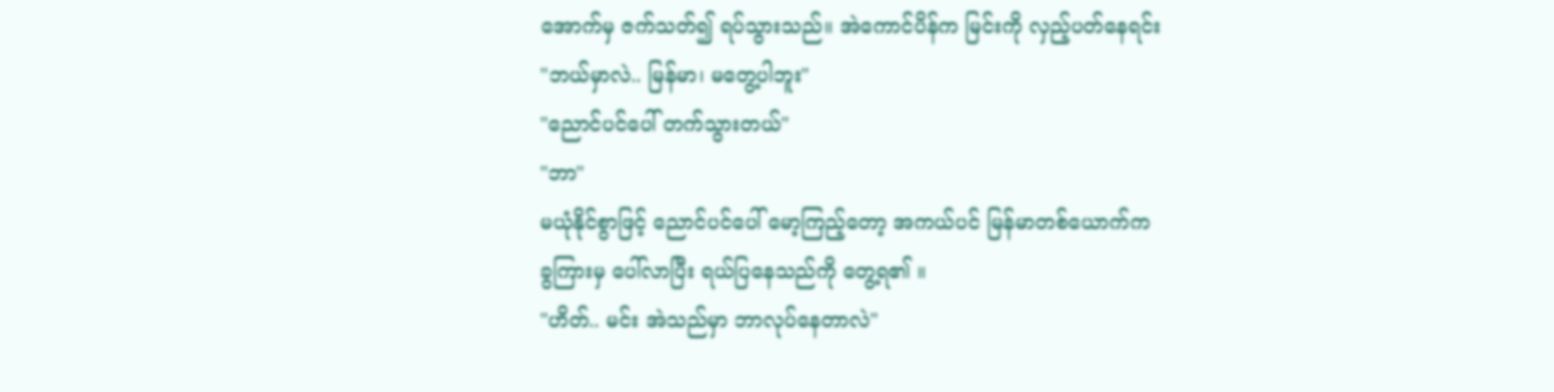အောက်မှ ဇက်သတ်၍ ရပ်သွားသည်။ အဲကောင်ပိန်က မြင်းကို လှည့်ပတ်နေရင်း
"ဘယ်မှာလဲ.. မြန်မာ၊ မတွေ့ပါဘူး"
"ညောင်ပင်ပေါ် တက်သွားတယ်"
"ဘာ"
မယုံနိုင်စွာဖြင့် ညောင်ပင်ပေါ် မော့ကြည့်တော့ အကယ်ပင် မြန်မာတစ်ယောက်က ခွကြားမှ ပေါ်လာပြီး ရယ်ပြနေသည်ကို တွေ့ရ၏ ။
"ဟိတ်.. မင်း အဲသည်မှာ ဘာလုပ်နေတာလဲ"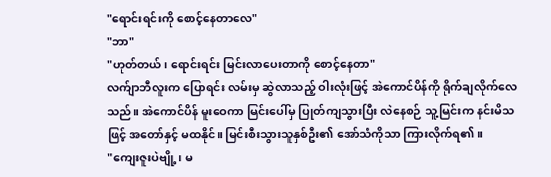"ရောင်းရင်းကို စောင့်နေတာလေ"
"ဘာ"
"ဟုတ်တယ်၊ ရောင်းရင်း မြင်းလာပေးတာကို စောင့်နေတာ"
လက်ျာဘီလူးက ပြောရင်း လမ်းမှ ဆွဲလာသည့် ဝါးလုံးဖြင့် အဲကောင်ပိန်ကို ရိုက်ချလိုက်လေသည်။ အဲကောင်ပိန် မူးဝေကာ မြင်းပေါ်မှ ပြုတ်ကျသွားပြီး လဲနေစဉ် သူ့မြင်းက နင်းမိသဖြင့် အတော်နှင့် မထနိုင်။ မြင်းစီးသွားသူနှစ်ဦး၏ အော်သံကိုသာ ကြားလိုက်ရ၏ ။
"ကျေးဇူးပဲဗျို့၊ မ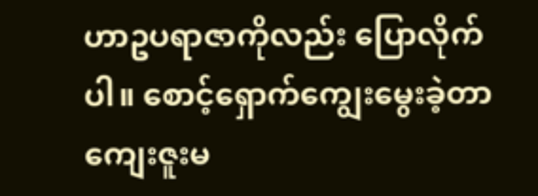ဟာဥပရာဇာကိုလည်း ပြောလိုက်ပါ။ စောင့်ရှောက်ကျွေးမွေးခဲ့တာ ကျေးဇူးမ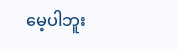မေ့ပါဘူး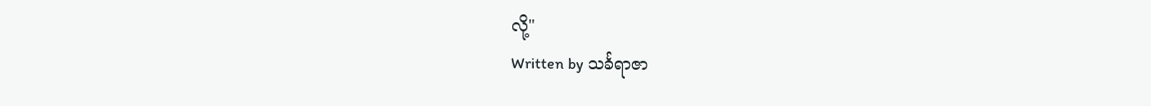လို့"
Written by သင်္ခရာဇာ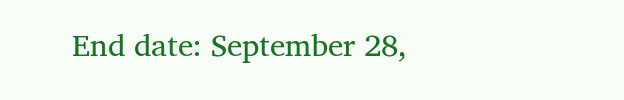End date: September 28,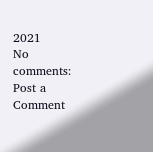2021
No comments:
Post a Comment